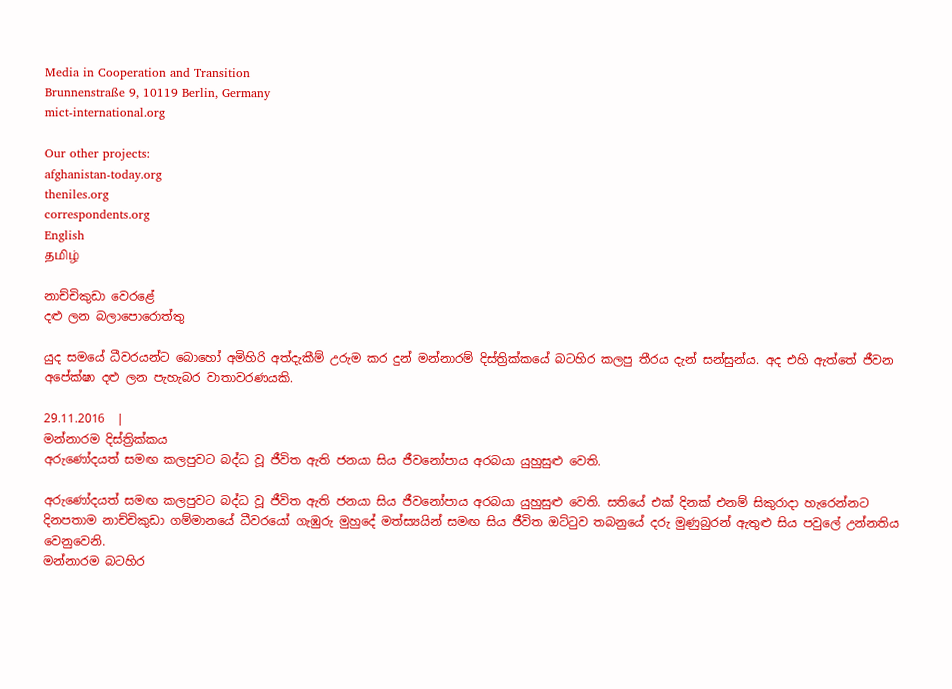Media in Cooperation and Transition
Brunnenstraße 9, 10119 Berlin, Germany
mict-international.org

Our other projects:
afghanistan-today.org
theniles.org
correspondents.org
English
தமிழ்

නාච්චිකුඩා වෙරළේ
දළු ලන බලාපොරොත්තු

යුද සමයේ ධීවරයන්ට බොහෝ අමිහිරි අත්දැකීම් උරුම කර දුන් මන්නාරම් දිස්ත්‍රික්කයේ බටහිර කලපු තීරය දැන් සන්සුන්ය. අද එහි ඇත්තේ ජීවන අපේක්ෂා දළු ලන පැහැබර වාතාවරණයකි.

29.11.2016  |
මන්නාරම දිස්ත්‍රික්කය
අරුණෝදයත් සමඟ කලපුවට බද්ධ වූ ජීවිත ඇති ජනයා සිය ජීවනෝපාය අරබයා යුහුසුළු වෙති.

අරුණෝදයත් සමඟ කලපුවට බද්ධ වූ ජීවිත ඇති ජනයා සිය ජීවනෝපාය අරබයා යුහුසුළු වෙති. සතියේ එක් දිනක් එනම් සිකුරාදා හැරෙන්නට දිනපතාම නාච්චිකුඩා ගම්මානයේ ධීවරයෝ ගැඹුරු මුහුදේ මත්ස්‍යයින් සමඟ සිය ජීවිත ඔට්ටුව තබනුයේ දරු මුණුබුරන් ඇතුළු සිය පවුලේ උන්නතිය වෙනුවෙනි.
මන්නාරම බටහිර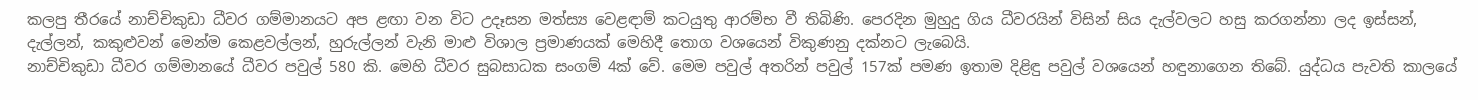කලපු තීරයේ නාච්චිකුඩා ධීවර ගම්මානයට අප ළඟා වන විට උදෑසන මත්ස්‍ය වෙළඳාම් කටයුතු ආරම්භ වී තිබිණි. පෙරදින මුහුදු ගිය ධීවරයින් විසින් සිය දැල්වලට හසු කරගන්නා ලද ඉස්සන්, දැල්ලන්, කකුළුවන් මෙන්ම කෙළවල්ලන්, හුරුල්ලන් වැනි මාළු විශාල ප්‍රමාණයක් මෙහිදී තොග වශයෙන් විකුණනු දක්නට ලැබෙයි.
නාච්චිකුඩා ධීවර ගම්මානයේ ධීවර පවුල් 580 කි. මෙහි ධීවර සුබසාධක සංගම් 4ක් වේ. මෙම පවුල් අතරින් පවුල් 157ක් පමණ ඉතාම දිළිඳු පවුල් වශයෙන් හඳුනාගෙන තිබේ. යුද්ධය පැවති කාලයේ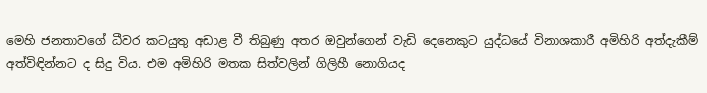මෙහි ජනතාවගේ ධීවර කටයුතු අඩාළ වී තිබුණු අතර ඔවුන්ගෙන් වැඩි දෙනෙකුට යුද්ධයේ විනාශකාරී අමිහිරි අත්දැකීම් අත්විඳින්නට ද සිදු විය. එම අමිහිරි මතක සිත්වලින් ගිලිහී නොගියද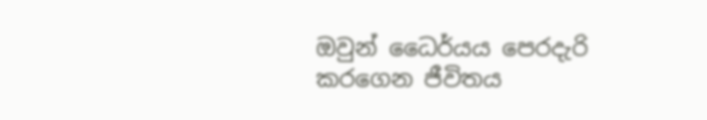ඔවුන් ධෛර්යය පෙරදැරි කරගෙන ජීවිතය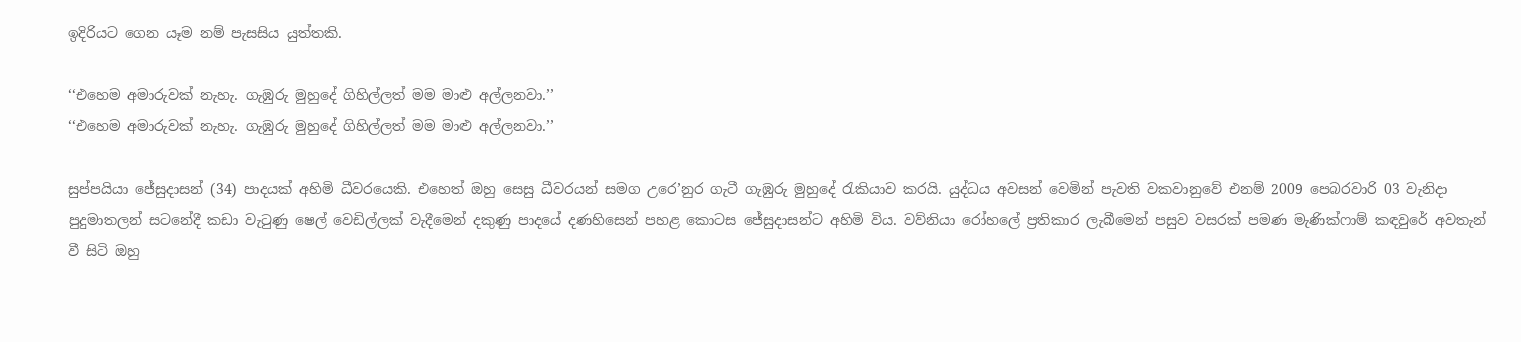ඉදිරියට ගෙන යෑම නම් පැසසිය යුත්තකි.

‘‘එහෙම අමාරුවක් නැහැ. ගැඹුරු මුහුදේ ගිහිල්ලත් මම මාළු අල්ලනවා.’’
‘‘එහෙම අමාරුවක් නැහැ. ගැඹුරු මුහුදේ ගිහිල්ලත් මම මාළු අල්ලනවා.’’

සුප්පයියා ජේසුදාසන් (34) පාදයක් අහිමි ධීවරයෙකි. එහෙත් ඔහු සෙසු ධීවරයන් සමග උරෙ’නුර ගැටී ගැඹුරු මුහුදේ රැකියාව කරයි. යුද්ධය අවසන් වෙමින් පැවති වකවානුවේ එනම් 2009 පෙබරවාරි 03 වැනිදා පුදුමාතලන් සටනේදී කඩා වැටුණු ෂෙල් වෙඩිල්ලක් වැදීමෙන් දකුණු පාදයේ දණහිසෙන් පහළ කොටස ජේසුදාසන්ට අහිමි විය. වව්නියා රෝහලේ ප්‍රතිකාර ලැබීමෙන් පසුව වසරක් පමණ මැණික්ෆාම් කඳවුරේ අවතැන් වී සිටි ඔහු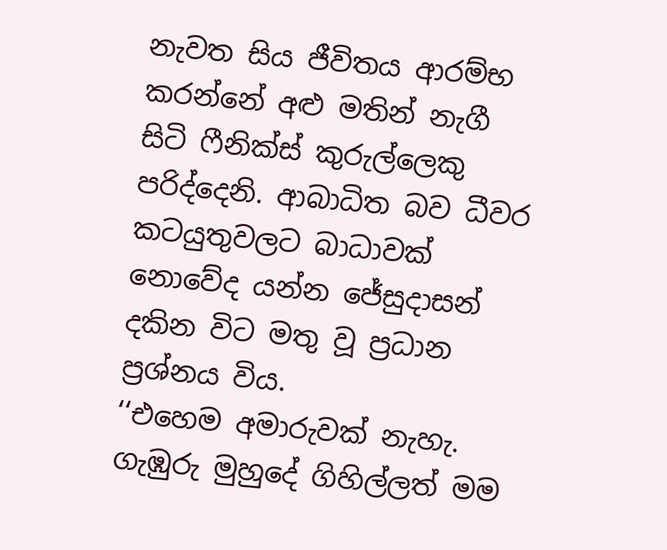නැවත සිය ජීවිතය ආරම්භ කරන්නේ අළු මතින් නැගී සිටි ෆීනික්ස් කුරුල්ලෙකු පරිද්දෙනි. ආබාධිත බව ධීවර කටයුතුවලට බාධාවක් නොවේද යන්න ජේසුදාසන් දකින විට මතු වූ ප්‍රධාන ප්‍රශ්නය විය.
‘‘එහෙම අමාරුවක් නැහැ. ගැඹුරු මුහුදේ ගිහිල්ලත් මම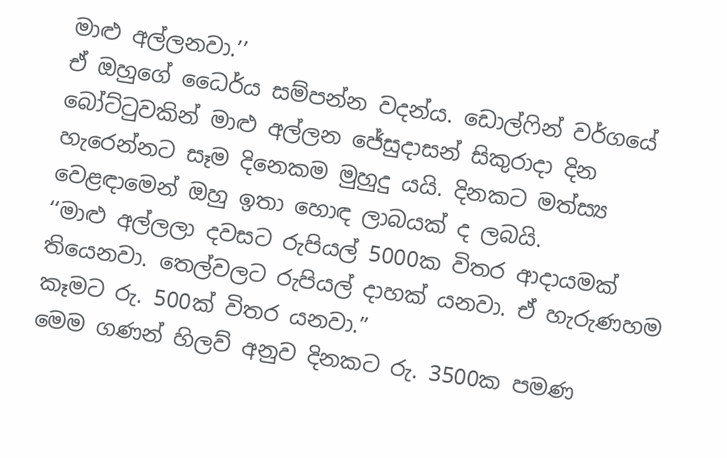මාළු අල්ලනවා.’’
ඒ ඔහුගේ ධෛර්ය සම්පන්න වදන්ය. ඩොල්ෆින් වර්ගයේ බෝට්ටුවකින් මාළු අල්ලන ජේසුදාසන් සිකුරාදා දින හැරෙන්නට සෑම දිනෙකම මුහුදු යයි. දිනකට මත්ස්‍ය වෙළඳාමෙන් ඔහු ඉතා හොඳ ලාබයක් ද ලබයි.
‘‘මාළු අල්ලලා දවසට රුපියල් 5000ක විතර ආදායමක් තියෙනවා. තෙල්වලට රුපියල් දාහක් යනවා. ඒ හැරුණහම කෑමට රු. 500ක් විතර යනවා.”
මෙම ගණන් හිලව් අනුව දිනකට රු. 3500ක පමණ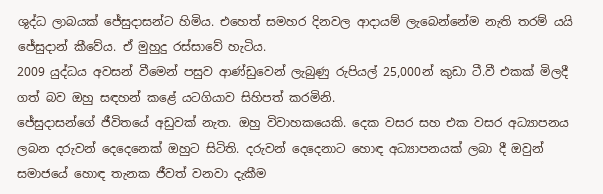ශුද්ධ ලාබයක් ජේසුදාසන්ට හිමිය. එහෙත් සමහර දිනවල ආදායම් ලැබෙන්නේම නැති තරම් යයි ජේසුදාන් කීවේය. ඒ මුහුදු රස්සාවේ හැටිය.
2009 යුද්ධය අවසන් වීමෙන් පසුව ආණ්ඩුවෙන් ලැබුණු රුපියල් 25,000න් කුඩා ටී.වී එකක් මිලදී ගත් බව ඔහු සඳහන් කළේ යටගියාව සිහිපත් කරමිනි.
ජේසුදාසන්ගේ ජීවිතයේ අඩුවක් නැත. ඔහු විවාහකයෙකි. දෙක වසර සහ එක වසර අධ්‍යාපනය ලබන දරුවන් දෙදෙනෙක් ඔහුට සිටිති. දරුවන් දෙදෙනාට හොඳ අධ්‍යාපනයක් ලබා දී ඔවුන් සමාජයේ හොඳ තැනක ජීවත් වනවා දැකීම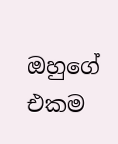ඔහුගේ එකම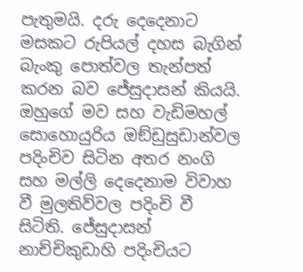පැතුමයි. දරු දෙදෙනාට මසකට රුපියල් දහස බැගින් බැංකු පොත්වල තැන්පත් කරන බව ජේසුදාසන් කියයි. ඔහුගේ මව සහ වැඩිමහල් සොහොයුරිය ඔඞ්ඩුසුඩාන්වල පදිංචිව සිටින අතර නංගි සහ මල්ලි දෙදෙනාම විවාහ වී මුලතිව්වල පදිංචි වී සිටිති. ජේසුදාසන් නාච්චිකුඩාහි පදිංචියට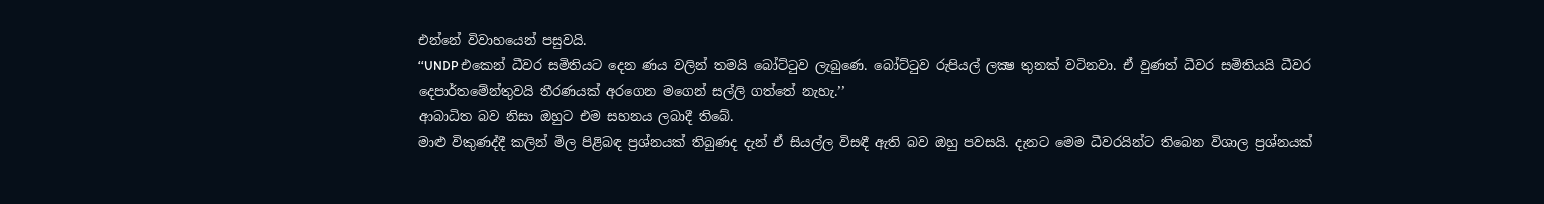එන්නේ විවාහයෙන් පසුවයි.
‘‘UNDP එකෙන් ධීවර සමිතියට දෙන ණය වලින් තමයි බෝට්ටුව ලැබුණෙ. බෝට්ටුව රුපියල් ලක්‍ෂ තුනක් වටිනවා. ඒ වුණත් ධීවර සමිතියයි ධීවර දෙපාර්තමේන්තුවයි තීරණයක් අරගෙන මගෙන් සල්ලි ගත්තේ නැහැ.’’
ආබාධිත බව නිසා ඔහුට එම සහනය ලබාදී තිබේ.
මාළු විකුණද්දී කලින් මිල පිළිබඳ ප්‍රශ්නයක් තිබුණද දැන් ඒ සියල්ල විසඳී ඇති බව ඔහු පවසයි. දැනට මෙම ධීවරයින්ට තිබෙන විශාල ප්‍රශ්නයක්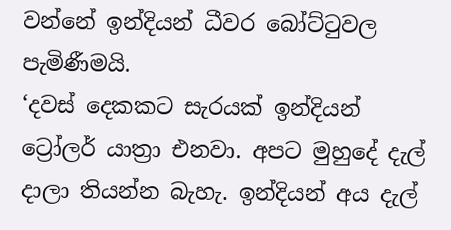වන්නේ ඉන්දියන් ධීවර බෝට්ටුවල පැමිණීමයි.
‘දවස් දෙකකට සැරයක් ඉන්දියන් ට්‍රෝලර් යාත්‍රා එනවා. අපට මුහුදේ දැල් දාලා තියන්න බැහැ. ඉන්දියන් අය දැල්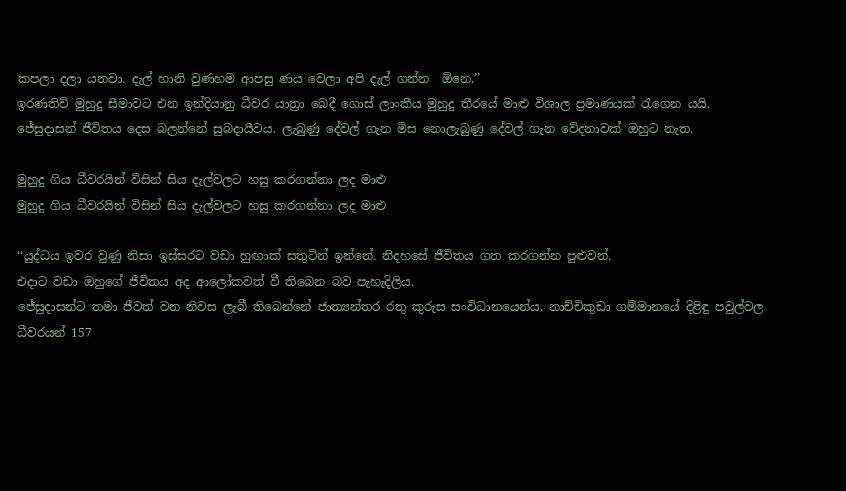කපලා දලා යනවා. දැල් හානි වුණහම ආපසු ණය වෙලා අපි දැල් ගන්න  ඕනෙ.’’
ඉරණතිව් මුහුදු සීමාවට එන ඉන්දියානු ධීවර යාත්‍රා බෙදී ගොස් ලාංකීය මුහුදු තීරයේ මාළු විශාල ප්‍රමාණයක් රැගෙන යයි.
ජේසුදාසන් ජීවිතය දෙස බලන්නේ සුබදායීවය. ලැබුණු දේවල් ගැන මිස නොලැබුණු දේවල් ගැන වේදනාවක් ඔහුට නැත.

මුහුදු ගිය ධීවරයින් විසින් සිය දැල්වලට හසු කරගන්නා ලද මාළු
මුහුදු ගිය ධීවරයින් විසින් සිය දැල්වලට හසු කරගන්නා ලද මාළු

‘‘යුද්ධය ඉවර වුණු නිසා ඉස්සරට වඩා හුඟාක් සතුටින් ඉන්නේ. නිදහසේ ජීවිතය ගත කරගන්න පුළුවන්.
එදාට වඩා ඔහුගේ ජීවිතය අද ආලෝකවත් වී තිබෙන බව පැහැදිලිය.
ජේසුදාසන්ට තමා ජීවත් වන නිවස ලැබී තිබෙන්නේ ජාත්‍යන්තර රතු කුරුස සංවිධානයෙන්ය. නාච්චිකුඩා ගම්මානයේ දිළිඳු පවුල්වල ධීවරයන් 157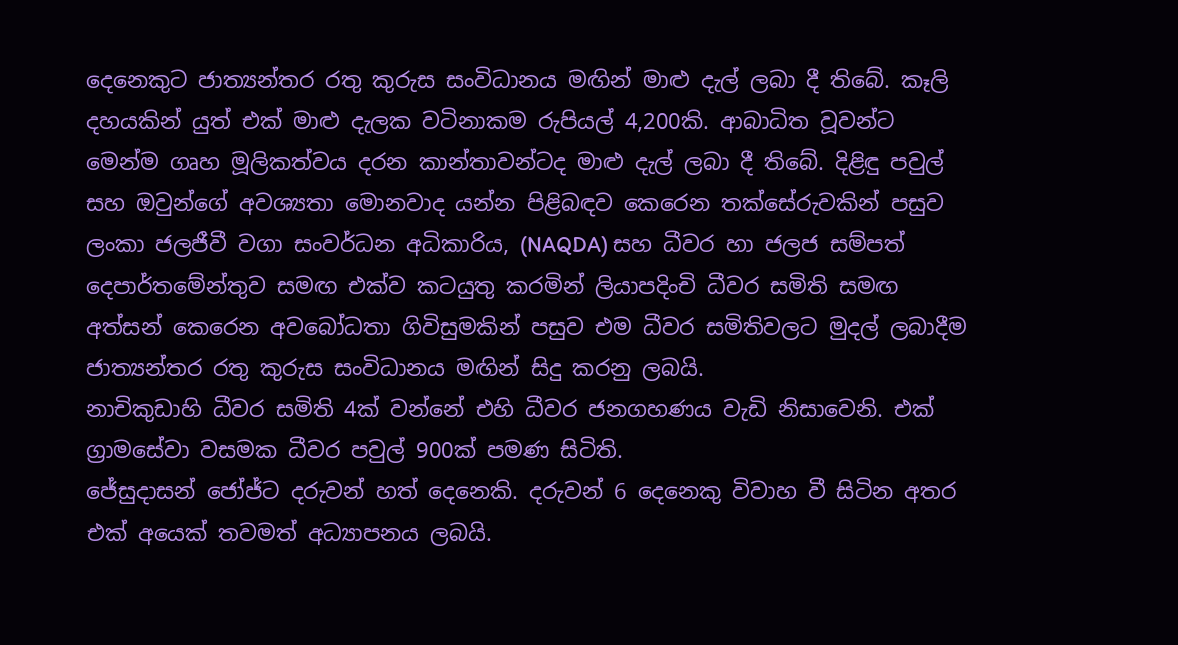දෙනෙකුට ජාත්‍යන්තර රතු කුරුස සංවිධානය මඟින් මාළු දැල් ලබා දී තිබේ. කෑලි දහයකින් යුත් එක් මාළු දැලක වටිනාකම රුපියල් 4,200කි. ආබාධිත වූවන්ට මෙන්ම ගෘහ මූලිකත්වය දරන කාන්තාවන්ටද මාළු දැල් ලබා දී තිබේ. දිළිඳු පවුල් සහ ඔවුන්ගේ අවශ්‍යතා මොනවාද යන්න පිළිබඳව කෙරෙන තක්සේරුවකින් පසුව ලංකා ජලජීවී වගා සංවර්ධන අධිකාරිය, (NAQDA) සහ ධීවර හා ජලජ සම්පත් දෙපාර්තමේන්තුව සමඟ එක්ව කටයුතු කරමින් ලියාපදිංචි ධීවර සමිති සමඟ අත්සන් කෙරෙන අවබෝධතා ගිවිසුමකින් පසුව එම ධීවර සමිතිවලට මුදල් ලබාදීම ජාත්‍යන්තර රතු කුරුස සංවිධානය මඟින් සිදු කරනු ලබයි.
නාචිකුඩාහි ධීවර සමිති 4ක් වන්නේ එහි ධීවර ජනගහණය වැඩි නිසාවෙනි. එක් ග්‍රාමසේවා වසමක ධීවර පවුල් 900ක් පමණ සිටිති.
ජේසුදාසන් ජෝජ්ට දරුවන් හත් දෙනෙකි. දරුවන් 6 දෙනෙකු විවාහ වී සිටින අතර එක් අයෙක් තවමත් අධ්‍යාපනය ලබයි.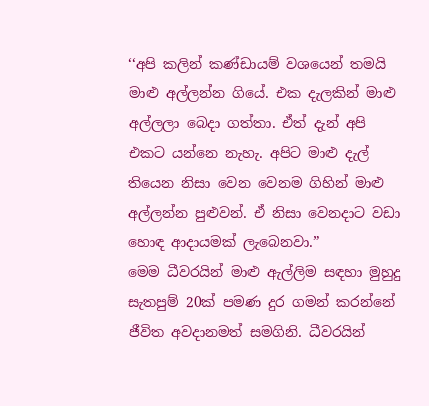‘‘අපි කලින් කණ්ඩායම් වශයෙන් තමයි මාළු අල්ලන්න ගියේ. එක දැලකින් මාළු අල්ලලා බෙදා ගත්තා. ඒත් දැන් අපි එකට යන්නෙ නැහැ. අපිට මාළු දැල් තියෙන නිසා වෙන වෙනම ගිහින් මාළු අල්ලන්න පුළුවන්. ඒ නිසා වෙනදාට වඩා හොඳ ආදායමක් ලැබෙනවා.”
මෙම ධීවරයින් මාළු ඇල්ලිම සඳහා මුහුදු සැතපුම් 20ක් පමණ දුර ගමන් කරන්නේ ජීවිත අවදානමත් සමගිනි. ධීවරයින්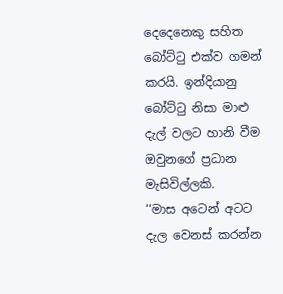දෙදෙනෙකු සහිත බෝට්ටු එක්ව ගමන් කරයි. ඉන්දියානු බෝට්ටු නිසා මාළු දැල් වලට හානි වීම ඔවුනගේ ප්‍රධාන මැසිවිල්ලකි.
‘‘මාස අටෙන් අටට දැල වෙනස් කරන්න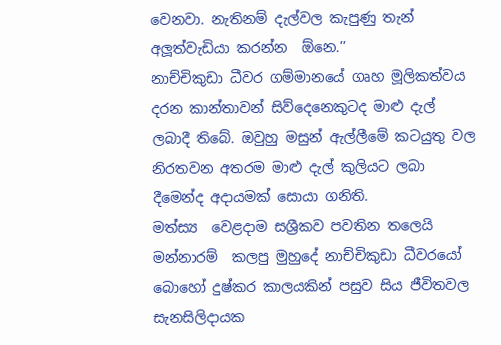වෙනවා. නැතිනම් දැල්වල කැපුණු තැන් අලූත්වැඩියා කරන්න  ඕනෙ.’’
නාච්චිකුඩා ධීවර ගම්මානයේ ගෘහ මූලිකත්වය දරන කාන්තාවන් සිව්දෙනෙකුටද මාළු දැල් ලබාදී තිබේ. ඔවුහු මසුන් ඇල්ලීමේ කටයුතු වල නිරතවන අතරම මාළු දැල් කුලියට ලබා දීමෙන්ද අදායමක් සොයා ගනිති.
මත්ස්‍ය  වෙළදාම සශ්‍රීකව පවතින තලෙයි මන්නාරම්  කලපු මුහුදේ නාච්චිකුඩා ධීවරයෝ බොහෝ දුෂ්කර කාලයකින් පසුව සිය ජීවිතවල සැනසිලිදායක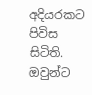අදියරකට පිවිස සිටිති. ඔවුන්ට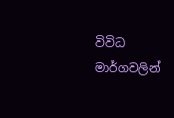විවිධ මාර්ගවලින්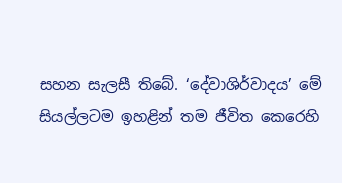සහන සැලසී තිබේ. ‘දේවාශිර්වාදය’ මේ සියල්ලටම ඉහළින් තම ජීවිත කෙරෙහි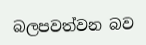බලපවත්වන බව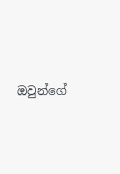ඔවුන්ගේ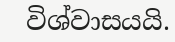විශ්වාසයයි.